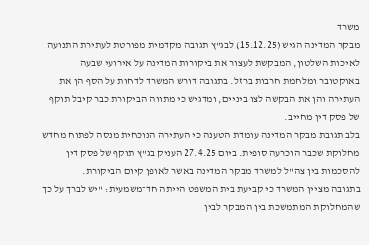משרד
מבקר המדינה הגיש (15.12.25) לבג"ץ תגובה מקדמית מפורטת לעתירת התנועה לאיכות השלטון, המבקשת לעצור את ביקורות המדינה על אירועי שבעה באוקטובר ומלחמת חרבות ברזל. בתגובה דורש המשרד לדחות על הסף הן את העתירה והן את הבקשה לצו ביניים, ומדגיש כי מתווה הביקורת כבר קיבל תוקף של פסק דין מחייב.
בלב תגובת מבקר המדינה עומדת הטענה כי העתירה הנוכחית מנסה לפתוח מחדש מחלוקת שכבר הוכרעה סופית. ביום 27.4.25 העניק בג"ץ תוקף של פסק דין להסכמות בין צה"ל למשרד מבקר המדינה באשר לאופן קיום הביקורת.
בתגובה מציין המשרד כי קביעת בית המשפט הייתה חד־משמעית: "יש לברך על כך שהמחלוקת המתמשכת בין המבקר לבין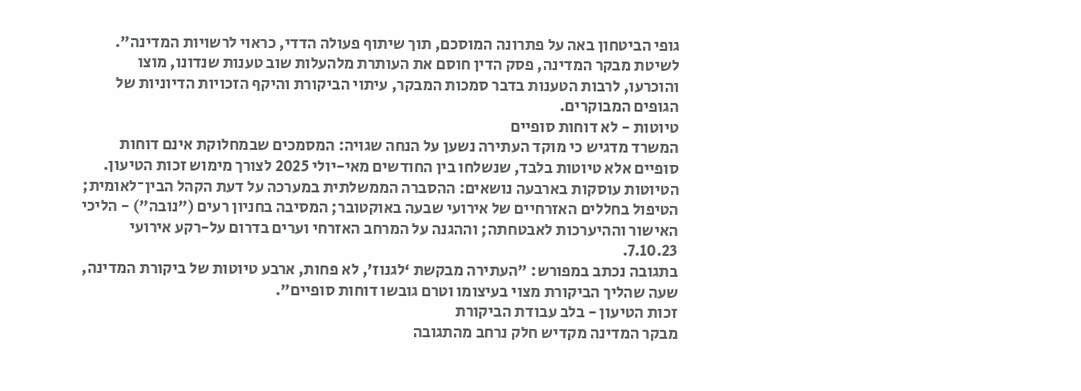גופי הביטחון באה על פתרונה המוסכם, תוך שיתוף פעולה הדדי, כראוי לרשויות המדינה".
לשיטת מבקר המדינה, פסק הדין חוסם את העותרת מלהעלות שוב טענות שנדונו, מוצו והוכרעו, לרבות הטענות בדבר סמכות המבקר, עיתוי הביקורת והיקף הזכויות הדיוניות של הגופים המבוקרים.
טיוטות - לא דוחות סופיים
המשרד מדגיש כי מוקד העתירה נשען על הנחה שגויה: המסמכים שבמחלוקת אינם דוחות סופיים אלא טיוטות בלבד, שנשלחו בין החודשים מאי-יולי 2025 לצורך מימוש זכות הטיעון.
הטיוטות עוסקות בארבעה נושאים: ההסברה הממשלתית במערכה על דעת הקהל הבין־לאומית; הטיפול בחללים האזרחיים של אירועי שבעה באוקטובר; המסיבה בחניון רעים ("נובה") - הליכי האישור וההיערכות לאבטחתה; וההגנה על המרחב האזרחי וערים בדרום על-רקע אירועי 7.10.23.
בתגובה נכתב במפורש: "העתירה מבקשת ‘לגנוז’, לא פחות, ארבע טיוטות של ביקורת המדינה, שעה שהליך הביקורת מצוי בעיצומו וטרם גובשו דוחות סופיים".
זכות הטיעון - בלב עבודת הביקורת
מבקר המדינה מקדיש חלק נרחב מהתגובה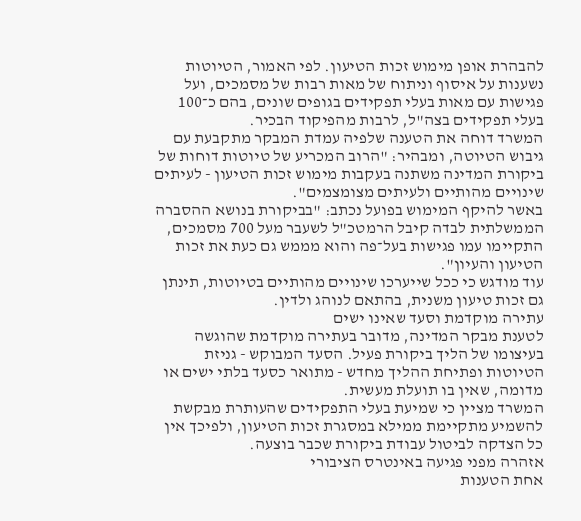להבהרת אופן מימוש זכות הטיעון. לפי האמור, הטיוטות נשענות על איסוף וניתוח של מאות רבות של מסמכים, ועל פגישות עם מאות בעלי תפקידים בגופים שונים, בהם כ־100 בעלי תפקידים בצה"ל, לרבות מהפיקוד הבכיר.
המשרד דוחה את הטענה שלפיה עמדת המבקר מתקבעת עם גיבוש הטיוטה, ומבהיר: "הרוב המכריע של טיוטות דוחות של ביקורת המדינה משתנה בעקבות מימוש זכות הטיעון - לעיתים שינויים מהותיים ולעיתים מצומצמים".
באשר להיקף המימוש בפועל נכתב: "בביקורת בנושא ההסברה הממשלתית לבדה קיבל הרמטכ"ל לשעבר מעל 700 מסמכים, התקיימו עמו פגישות בעל־פה והוא מממש גם כעת את זכות הטיעון והעיון".
עוד מודגש כי ככל שייערכו שינויים מהותיים בטיוטות, תינתן גם זכות טיעון משנית, בהתאם לנוהג ולדין.
עתירה מוקדמת וסעד שאינו ישים
לטענת מבקר המדינה, מדובר בעתירה מוקדמת שהוגשה בעיצומו של הליך ביקורת פעיל. הסעד המבוקש - גניזת הטיוטות ופתיחת ההליך מחדש - מתואר כסעד בלתי ישים או מדומה, שאין בו תועלת מעשית.
המשרד מציין כי שמיעת בעלי התפקידים שהעותרת מבקשת להשמיע מתקיימת ממילא במסגרת זכות הטיעון, ולפיכך אין כל הצדקה לביטול עבודת ביקורת שכבר בוצעה.
אזהרה מפני פגיעה באינטרס הציבורי
אחת הטענות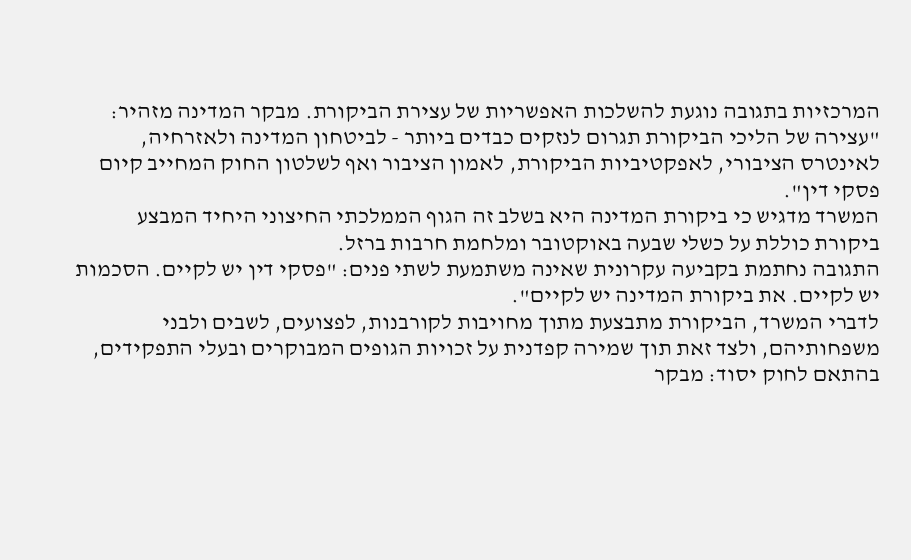המרכזיות בתגובה נוגעת להשלכות האפשריות של עצירת הביקורת. מבקר המדינה מזהיר: "עצירה של הליכי הביקורת תגרום לנזקים כבדים ביותר - לביטחון המדינה ולאזרחיה, לאינטרס הציבורי, לאפקטיביות הביקורת, לאמון הציבור ואף לשלטון החוק המחייב קיום פסקי דין".
המשרד מדגיש כי ביקורת המדינה היא בשלב זה הגוף הממלכתי החיצוני היחיד המבצע ביקורת כוללת על כשלי שבעה באוקטובר ומלחמת חרבות ברזל.
התגובה נחתמת בקביעה עקרונית שאינה משתמעת לשתי פנים: "פסקי דין יש לקיים. הסכמות יש לקיים. את ביקורת המדינה יש לקיים".
לדברי המשרד, הביקורת מתבצעת מתוך מחויבות לקורבנות, לפצועים, לשבים ולבני משפחותיהם, ולצד זאת תוך שמירה קפדנית על זכויות הגופים המבוקרים ובעלי התפקידים, בהתאם לחוק יסוד: מבקר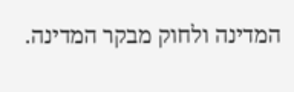המדינה ולחוק מבקר המדינה.